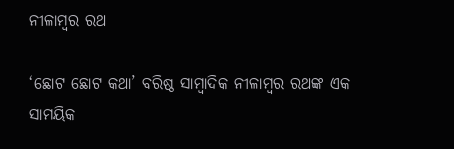ନୀଳାମ୍ବର ରଥ

‘ଛୋଟ ଛୋଟ କଥା’ ବରିଷ୍ଠ ସାମ୍ବାଦିକ ନୀଳାମ୍ବର ରଥଙ୍କ ଏକ ସାମୟିକ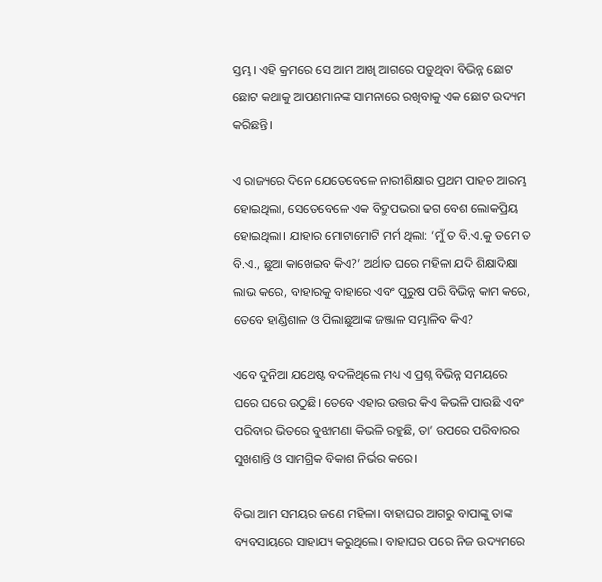ସ୍ତମ୍ଭ। ଏହି କ୍ରମରେ ସେ ଆମ ଆଖି ଆଗରେ ପଡ଼ୁଥିବା ବିଭିନ୍ନ ଛୋଟ ଛୋଟ କଥାକୁ ଆପଣମାନଙ୍କ ସାମନାରେ ରଖିବାକୁ ଏକ ଛୋଟ ଉଦ୍ୟମ କରିଛନ୍ତି।

ଏ ରାଜ୍ୟରେ ଦିନେ ଯେତେବେଳେ ନାରୀଶିକ୍ଷାର ପ୍ରଥମ ପାହଚ ଆରମ୍ଭ ହୋ‍ଇଥିଲା, ସେତେବେଳେ ଏକ ବିଦ୍ରୁପଭରା ଢଗ ବେଶ ଲୋକପ୍ରିୟ ହୋ‍ଇଥିଲା। ଯାହାର ମୋଟାମୋଟି ମର୍ମ ଥିଲା: ‘ମୁଁ ତ ବି.ଏ.କୁ ତମେ ତ ବି.ଏ., ଛୁଆ କାଖେଇବ କିଏ?’ ଅର୍ଥାତ ଘରେ ମହିଳା ଯଦି ଶିକ୍ଷାଦିକ୍ଷା ଲାଭ କରେ, ବାହାରକୁ ବାହାରେ ଏବଂ ପୁରୁଷ ପରି ବିଭିନ୍ନ କାମ କରେ, ତେବେ ହାଣ୍ଡିଶାଳ ଓ ପିଲାଛୁଆଙ୍କ ଜଞ୍ଜାଳ ସମ୍ଭାଳିବ କିଏ?

ଏବେ ଦୁନିଆ ଯଥେଷ୍ଟ ବଦଳିଥିଲେ ମଧ୍ୟ ଏ ପ୍ରଶ୍ନ ବିଭିନ୍ନ ସମୟରେ ଘରେ ଘରେ ଉଠୁଛି। ତେବେ ଏହାର ଉତ୍ତର କିଏ କିଭଳି ପାଉଛି ଏବଂ ପରିବାର ଭିତରେ ବୁଝାମଣା କିଭଳି ରହୁଛି, ତା’ ଉପରେ ପରିବାରର ସୁଖଶାନ୍ତି ଓ ସାମଗ୍ରିକ ବିକାଶ ନିର୍ଭର କରେ।

ବିଭା ଆମ ସମୟର ଜଣେ ମହିଳା। ବାହାଘର ଆଗରୁ ବାପାଙ୍କୁ ତାଙ୍କ ବ୍ୟବସାୟରେ ସାହାଯ୍ୟ କରୁଥିଲେ। ବାହାଘର ପରେ ନିଜ ଉଦ୍ୟମରେ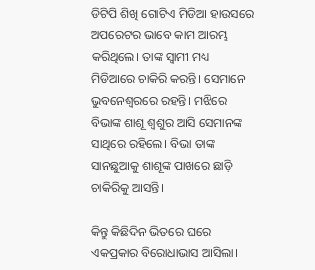ଡିଟିପି ଶିଖି ଗୋଟିଏ ମିଡିଆ ହାଉସରେ ଅପରେଟର ଭାବେ କାମ ଆରମ୍ଭ କରିଥିଲେ। ତାଙ୍କ ସ୍ୱାମୀ ମଧ୍ୟ ମିଡିଆରେ ଚାକିରି କରନ୍ତି। ସେମାନେ ଭୁବନେଶ୍ୱରରେ ରହନ୍ତି। ମଝିରେ ବିଭାଙ୍କ ଶାଶୂ ଶ୍ୱଶୁର ଆସି ସେମାନଙ୍କ ସାଥିରେ ରହିଲେ। ବିଭା ତାଙ୍କ ସାନଛୁଆକୁ ଶାଶୂଙ୍କ ପାଖରେ ଛାଡ଼ି ଚାକିରିକୁ ଆସନ୍ତି।

କିନ୍ତୁ କିଛିଦିନ ଭିତରେ ଘରେ ଏକପ୍ରକାର ବିରୋଧାଭାସ ଆସିଲା।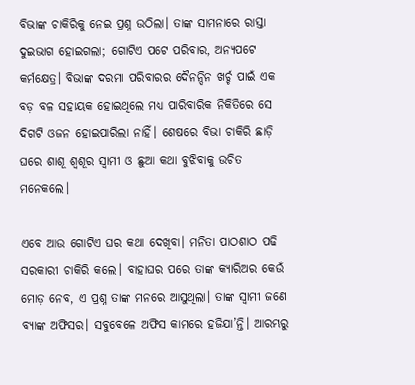ବିଭାଙ୍କ ଚାକିରିକୁ ନେଇ ପ୍ରଶ୍ନ ଉଠିଲା। ତାଙ୍କ ସାମନାରେ ରାସ୍ତା ଦୁଇଭାଗ ହୋ‍ଇଗଲା; ଗୋଟିଏ ପଟେ ପରିବାର, ଅନ୍ୟପଟେ କର୍ମକ୍ଷେତ୍ର। ବିଭାଙ୍କ ଦରମା ପରିବାରର ଦୈନନ୍ଦିନ ଖର୍ଚ୍ଚ ପାଇଁ ଏକ ବଡ଼ ବଳ ସହାୟକ ହୋ‍ଇଥିଲେ ମଧ୍ୟ ପାରିବାରିକ ନିକିତିରେ ସେ ଦିଗଟି ଓଜନ ହୋ‍ଇପାରିଲା ନାହିଁ। ଶେଷରେ ବିଭା ଚାକିରି ଛାଡ଼ି ଘରେ ଶାଶୂ ଶ୍ୱଶୂର ସ୍ୱାମୀ ଓ ଛୁଆ କଥା ବୁଝିବାକୁ ଉଚିତ ମନେକଲେ।

ଏବେ ଆଉ ଗୋଟିଏ ଘର କଥା ଦେଖିବା। ମନିତା ପାଠଶାଠ ପଢି ସରକାରୀ ଚାକିରି କଲେ। ବାହାଘର ପରେ ତାଙ୍କ କ୍ୟାରିଅର କେଉଁ ମୋଡ଼ ନେବ, ଏ ପ୍ରଶ୍ନ ତାଙ୍କ ମନରେ ଆସୁଥିଲା। ତାଙ୍କ ସ୍ୱାମୀ ଜଣେ ବ୍ୟାଙ୍କ ଅଫିସର। ସବୁବେଳେ ଅଫିସ କାମରେ ହଜିଯା’ନ୍ତି। ଆରମ୍ଭରୁ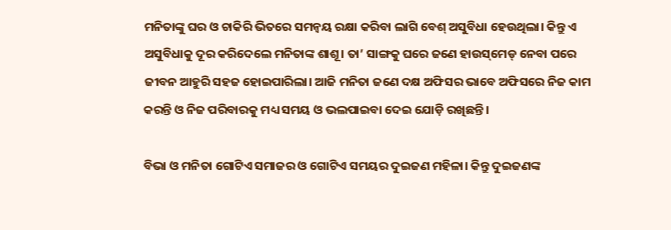ମନିତାଙ୍କୁ ଘର ଓ ଚାକିରି ଭିତରେ ସମନ୍ୱୟ ରକ୍ଷା କରିବା ଲାଗି ବେଶ୍‍ ଅସୁବିଧା ହେଉଥିଲା। କିନ୍ତୁ ଏ ଅସୁବିଧାକୁ ଦୂର କରିଦେଲେ ମନିତାଙ୍କ ଶାଶୂ। ତା’ ସାଙ୍ଗକୁ ଘରେ ଜଣେ ହାଉସ୍‌ମେଡ୍‍ ନେବା ପରେ ଜୀବନ ଆହୁରି ସହଜ ହୋ‍ଇପାରିଲା। ଆଜି ମନିତା ଜଣେ ଦକ୍ଷ ଅଫିସର ଭାବେ ଅଫିସରେ ନିଜ କାମ କରନ୍ତି ଓ ନିଜ ପରିବାରକୁ ମଧ୍ୟ ସମୟ ଓ ଭଲପାଇବା ଦେଇ ଯୋଡ଼ି ରଖିଛନ୍ତି।

ବିଭା ଓ ମନିତା ଗୋଟିଏ ସମାଜର ଓ ଗୋଟିଏ ସମୟର ଦୁଇଜଣ ମହିଳା। କିନ୍ତୁ ଦୁଇଜଣଙ୍କ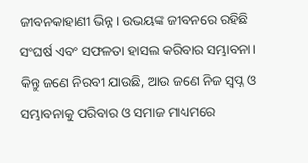ଜୀବନକାହାଣୀ ଭିନ୍ନ। ଉଭୟଙ୍କ ଜୀବନରେ ରହିଛି ସଂଘର୍ଷ ଏବଂ ସଫଳତା ହାସଲ କରିବାର ସମ୍ଭାବନା। କିନ୍ତୁ ଜଣେ ନିରବୀ ଯାଉଛି, ଆଉ ଜଣେ ନିଜ ସ୍ୱପ୍ନ ଓ ସମ୍ଭାବନାକୁ ପରିବାର ଓ ସମାଜ ମାଧ୍ୟମରେ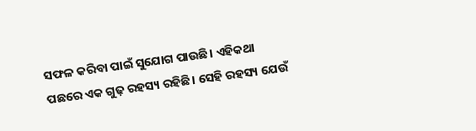ସଫଳ କରିବା ପାଇଁ ସୁଯୋଗ ପାଉଛି। ଏହିକଥା ପଛରେ ଏକ ଗୁଢ଼ ରହସ୍ୟ ରହିଛି। ସେହି ରହସ୍ୟ ଯେଉଁ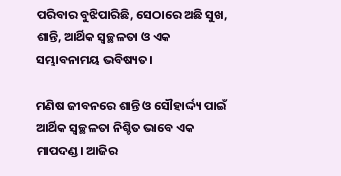ପରିବାର ବୁଝିପାରିଛି, ସେଠାରେ ଅଛି ସୁଖ, ଶାନ୍ତି, ଆର୍ଥିକ ସ୍ୱଚ୍ଛଳତା ଓ ଏକ ସମ୍ଭାବନାମୟ ଭବିଷ୍ୟତ।

ମଣିଷ ଜୀବନରେ ଶାନ୍ତି ଓ ସୌହାର୍ଦ୍ଦ୍ୟ ପାଇଁ ଆର୍ଥିକ ସ୍ୱଚ୍ଛଳତା ନିଶ୍ଚିତ ଭାବେ ଏକ ମାପଦଣ୍ଡ। ଆଜିର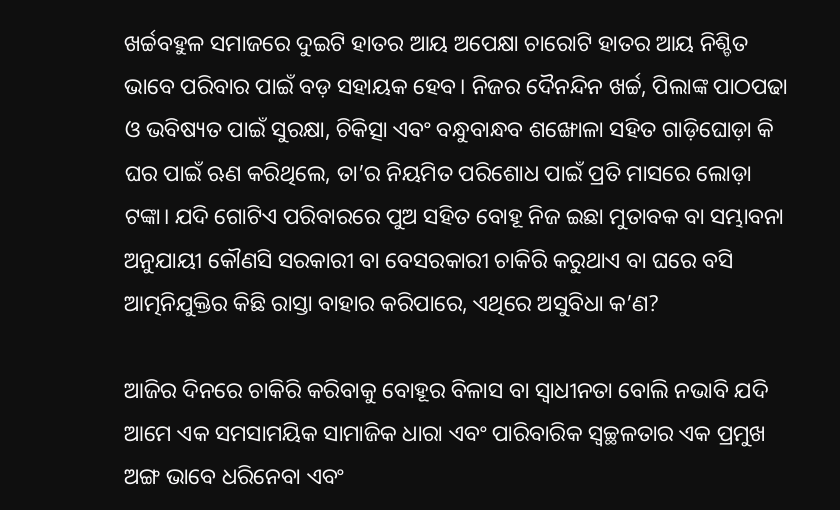ଖର୍ଚ୍ଚବହୁଳ ସମାଜରେ ଦୁଇଟି ହାତର ଆୟ ଅପେକ୍ଷା ଚାରୋଟି ହାତର ଆୟ ନିଶ୍ଚିତ ଭାବେ ପରିବାର ପାଇଁ ବଡ଼ ସହାୟକ ହେବ। ନିଜର ଦୈନନ୍ଦିନ ଖର୍ଚ୍ଚ, ପିଲାଙ୍କ ପାଠପଢା ଓ ଭବିଷ୍ୟତ ପାଇଁ ସୁରକ୍ଷା, ଚିକିତ୍ସା ଏବଂ ବନ୍ଧୁବାନ୍ଧବ ଶଙ୍ଖୋଳା ସହିତ ଗାଡ଼ିଘୋଡ଼ା କି ଘର ପାଇଁ ଋଣ କରିଥିଲେ, ତା’ର ନିୟମିତ ପରିଶୋଧ ପାଇଁ ପ୍ରତି ମାସରେ ଲୋଡ଼ା ଟଙ୍କା। ଯଦି ଗୋଟିଏ ପରିବାରରେ ପୁଅ ସହିତ ବୋହୂ ନିଜ ଇଛା ମୁତାବକ ବା ସମ୍ଭାବନା ଅନୁଯାୟୀ କୌଣସି ସରକାରୀ ବା ବେସରକାରୀ ଚାକିରି କରୁଥାଏ ବା ଘରେ ବସି ଆତ୍ମନିଯୁକ୍ତିର କିଛି ରାସ୍ତା ବାହାର କରିପାରେ, ଏଥିରେ ଅସୁବିଧା କ’ଣ?

ଆଜିର ଦିନରେ ଚାକିରି କରିବାକୁ ବୋହୂର ବିଳାସ ବା ସ୍ୱାଧୀନତା ବୋଲି ନଭାବି ଯଦି ଆମେ ଏକ ସମସାମୟିକ ସାମାଜିକ ଧାରା ଏବଂ ପାରିବାରିକ ସ୍ୱଚ୍ଛଳତାର ଏକ ପ୍ରମୁଖ ଅଙ୍ଗ ଭାବେ ଧରିନେବା ଏବଂ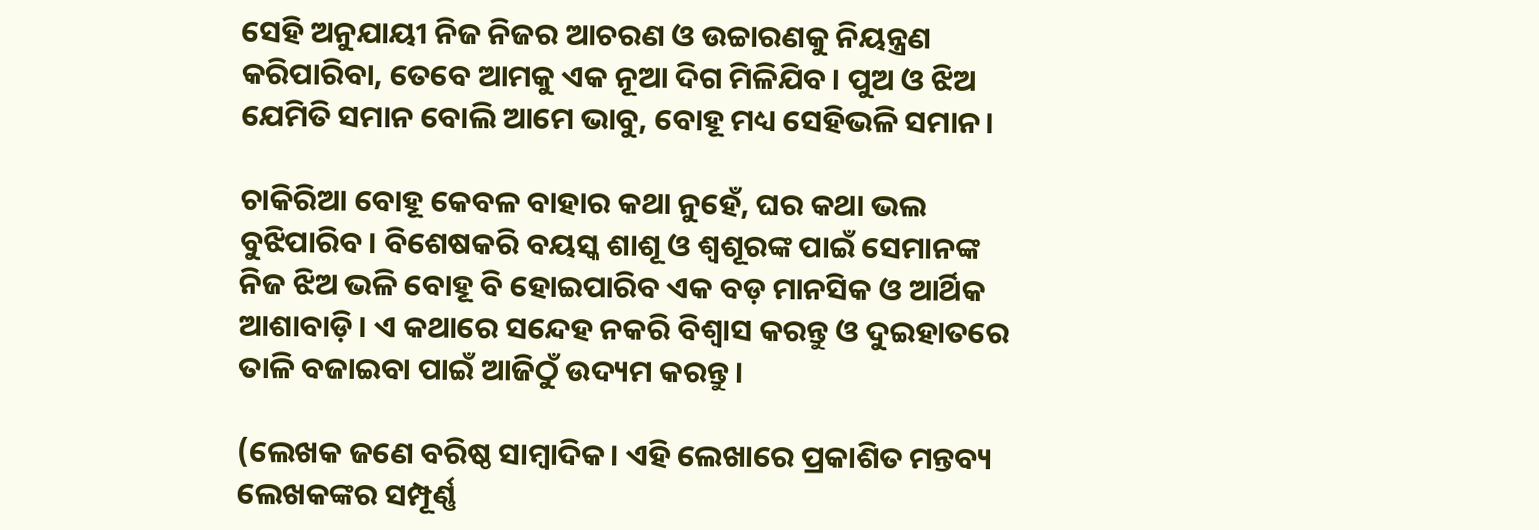ସେହି ଅନୁଯାୟୀ ନିଜ ନିଜର ଆଚରଣ ଓ ଉଚ୍ଚାରଣକୁ ନିୟନ୍ତ୍ରଣ କରିପାରିବା, ତେବେ ଆମକୁ ଏକ ନୂଆ ଦିଗ ମିଳିଯିବ। ପୁଅ ଓ ଝିଅ ଯେମିତି ସମାନ ବୋଲି ଆମେ ଭାବୁ, ବୋହୂ ମଧ୍ୟ ସେହିଭଳି ସମାନ।

ଚାକିରିଆ ବୋହୂ କେବଳ ବାହାର କଥା ନୁହେଁ, ଘର କଥା ଭଲ ବୁଝିପାରିବ। ବିଶେଷକରି ବୟସ୍କ ଶାଶୂ ଓ ଶ୍ୱଶୂରଙ୍କ ପାଇଁ ସେମାନଙ୍କ ନିଜ ଝିଅ ଭଳି ବୋହୂ ବି ହୋ‍ଇପାରିବ ଏକ ବଡ଼ ମାନସିକ ଓ ଆର୍ଥିକ ଆଶାବାଡ଼ି। ଏ କଥାରେ ସନ୍ଦେହ ନକରି ବିଶ୍ୱାସ କରନ୍ତୁ ଓ ଦୁଇହାତରେ ତାଳି ବଜାଇବା ପାଇଁ ଆଜିଠୁଁ ଉଦ୍ୟମ କରନ୍ତୁ।

(ଲେଖକ ଜଣେ ବରିଷ୍ଠ ସାମ୍ବାଦିକ। ଏହି ଲେଖାରେ ପ୍ରକାଶିତ ମନ୍ତବ୍ୟ ଲେଖକଙ୍କର ସମ୍ପୂର୍ଣ୍ଣ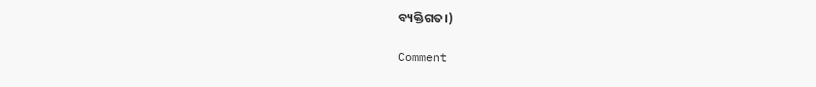ବ୍ୟକ୍ତିଗତ।)

Comment